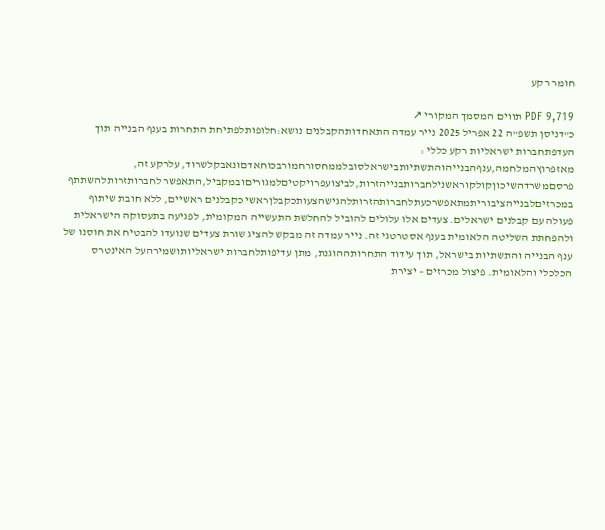חומר רקע

PDF 9,719 תווים המסמך המקורי ↗
כ"דניסן תשפ"ה 22 אפריל 2025 נייר עמדה התאחדותהקבלנים נושא:חלופותלפתיחת התחרות בענף הבנייה תוך העדפתחברות ישראליות רקע כללי : מאזפרוץהמלחמה,ענףהבנייהוהתשתיותבישראלסובלממחסורחמורבכוחאדםונאבקלשרוד, עלרקע זה, פרסםמשרדהשיכוןקולקוראשנילחברותבנייהזרות,לביצועפרויקטיםלמגוריםובמקביל,התאפשר לחברותזרותלהשתתף במכרזיםלבנייהציבוריתמתאפשרכעתלחברותהזרותלהגישהצעותכקבלןראשי כקבלנים ראשיים, ללא חובת שיתוף פעולה עם קבלנים ישראלים. צעדים אלו עלולים להוביל להחלשת התעשייה המקומית, לפגיעה בתעסוקה הישראלית ולהפחתת השליטה הלאומית בענף אסטרטגי זה. נייר עמדה זה מבקש להציג שורת צעדים שנועדו להבטיח את חוסנו של ענף הבנייה והתשתיות בישראל, תוך עידוד התחרותההוגנת, מתן עדיפותלחברות ישראליותושמירהעל האינטרס הכלכלי והלאומית. פיצול מכרזים – יצירת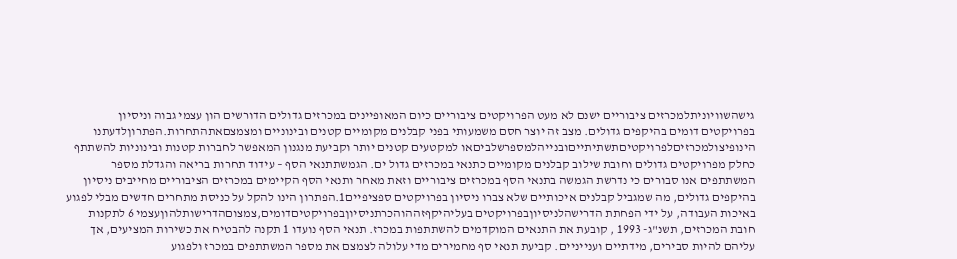גישהשוויוניתלמכרזים ציבוריים ישנם לא מעט הפרויקטים ציבוריים כיום המאופיינים במכרזים גדולים הדורשים הון עצמי גבוה וניסיון בפרויקטים דומים בהיקפים גדולים. מצב זה יוצר חסם משמעותי בפני קבלנים מקומיים קטנים ובינוניים ומצמצםאתהתחרות.הפתרוןלדעתנו הינופיצולמכרזיםלפרויקטיםתשתיתייםובנייהלמספרשלביםאו למקטעים קטנים יותר וקביעת מנגנון המאפשר לחברות קטנות ובינוניות להשתתף כחלק מפרויקטים גדולים וחובת שילוב קבלנים מקומיים כתנאי במכרזים גדול ים. הגמשתתנאי הסף – עידוד תחרות בריאה והגדלת מספר המשתתפים אנו סבורים כי נדרשת הגמשה בתנאי הסף במכרזים ציבוריים וזאת מאחר ותנאי הסף הקיימים במכרזים הציבוריים מחייבים ניסיון בהיקפים גדולים, מה שמגביל קבלנים איכותיים שלא צברו ניסיון בפרויקטים ספציפיים1.הפתרון הינו להקל על כניסת מתחרים חדשים מבלי לפגוע באיכות העבודה, על ידי הפחתת הדרישהלניסיוןבפרויקטים בעליהיקףזההוהכרתניסיוןבפרויקטיםדומים,צמצוםהדרישותלהוןעצמי 6 לתקנות חובת המכרזים, תשנ"ג- 1993 , קובעת את התנאים המוקדמים להשתתפות במכרז. תנאי הסף נועדו 1 תקנה להבטיח את כשירות המציעים, אך עליהם להיות סבירים, מידתיים וענייניים. קביעת תנאי סף מחמירים מדי עלולה לצמצם את מספר המשתתפים במכרז ולפגוע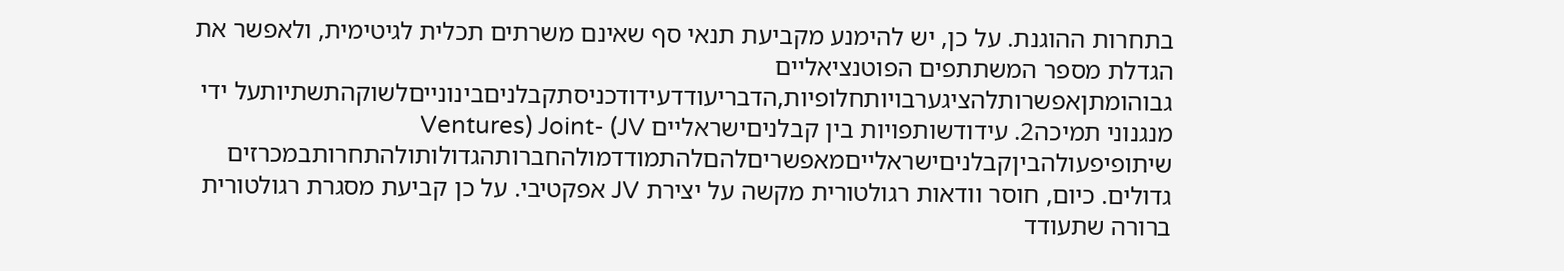בתחרות ההוגנת. על כן, יש להימנע מקביעת תנאי סף שאינם משרתים תכלית לגיטימית, ולאפשר את הגדלת מספר המשתתפים הפוטנציאליים גבוהומתןאפשרותלהציגערבויותחלופיות,הדבריעודדעידודכניסתקבלניםבינונייםלשוקהתשתיותעל ידי מנגנוני תמיכה2. עידודשותפויות בין קבלניםישראליים Ventures) Joint- (JV שיתופיפעולהביןקבלניםישראלייםמאפשריםלהםלהתמודדמולהחברותהגדולותולהתחרותבמכרזים גדולים. כיום, חוסר וודאות רגולטורית מקשה על יצירת JV אפקטיבי. על כן קביעת מסגרת רגולטורית ברורה שתעודד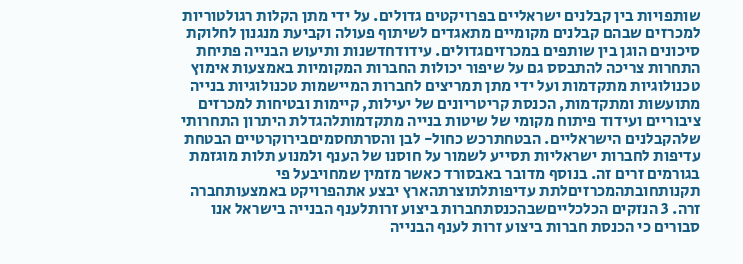שותפויות בין קבלנים ישראליים בפרויקטים גדולים. על ידי מתן הקלות רגולטוריות למכרזים שבהם קבלנים מקומיים מתאגדים לשיתוף פעולה וקביעת מנגנון לחלוקת סיכונים הוגן בין שותפים במכרזיםגדולים. עידודחדשנות ותיעוש הבנייה פתיחת התחרות צריכה להתבסס גם על שיפור יכולות החברות המקומיות באמצעות אימוץ טכנולוגיות מתקדמות ועל ידי מתן תמריצים לחברות המיישמות טכנולוגיות בנייה מתועשות ומתקדמות, הכנסת קריטריונים של יעילות, קיימות ובטיחות למכרזים ציבוריים ועידוד פיתוח מקומי של שיטות בנייה מתקדמותלהגדלת היתרון התחרותי שלהקבלנים הישראליים. הבטחתרכש כחול- לבן והסרתחסמיםבירוקרטיים הבטחת עדיפות לחברות ישראליות תסייע לשמור על חוסנו של הענף ולמנוע תלות מוגזמת בגורמים זרים זה. בנוסף מדובר באבסורד כאשר מזמין שמחויבעל פי תקנותחובתהמכרזיםלתת עדיפותלתוצרתהארץ יבצע אתהפרויקט באמצעותחברה זרה. 3 הנזקים הכלכלייםשבהכנסתחברות ביצוע זרותלענף הבנייה בישראל אנו סבורים כי הכנסת חברות ביצוע זרות לענף הבנייה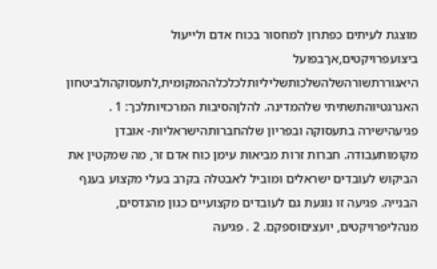מוצגת לעיתים כפתרון למחסור בכוח אדם ולייעול ביצועפרויקטים,אךבפועל היאגוררתשורהשלהשלכותשליליותלכלכלההמקומית,לתעסוקהולביטחון האנרגטיוהתשתיתי שלהמדינה. להלןהסיבות המרכזיותלכך: 1 . פגיעהישירה בתעסוקה ובפריון שלהחברותהישראליות- אובדן מקומותעבודה. חברות זרות מביאות עימן כוח אדם זר, מה שמקטין את הביקוש לעובדים ישראלים ומוביל לאבטלה בקרב בעלי מקצוע בענף הבנייה. פגיעה זו נוגעת גם לעובדים מקצועיים כגון מהנדסים, מנהליפרויקטים, יועציםוספקם. 2 . פגיעה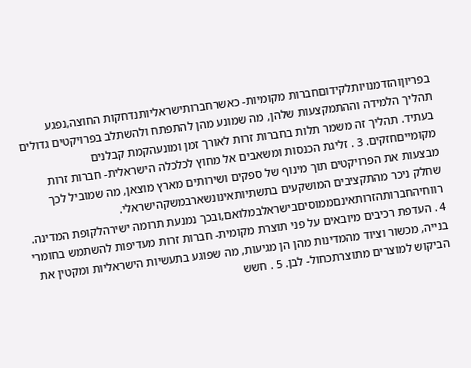בפריוןוהזדמנויותלקידוםחברות מקומיות- כאשרחברותישראליותנדחקות החוצה,נפגע תהליך הלמידה וההתמקצעות שלהן, מה שמונע מהן להתפתח ולהשתלב בפרויקטים גדולים בעתיד. תהליך זה משמר תלות בחברות זרות לאורך זמן ומונעהקמת קבלנים מקומייםחזקים. 3 . זליגת הכנסות ומשאבים אל מחוץ לכלכלה הישראלית- חברות זרות מבצעות את הפרויקטים תוך מינוף של ספקים ושירותים מארץ מוצאן, מה שמוביל לכך שחלק ניכר מהתקציבים המושקעים בתשתיותאינונשארבמשקהישראלי. רווחיהחברותהזרותאינםממוסיםבישראלבמלואם,ובכך נמנעת תרומה ישירהלקופת המדינה. 4 . העדפת רכיבים מיובאים על פני תוצרת מקומית- חברות זרות מעדיפות להשתמש בחומרי בנייה, מכשור וציוד מהמדינות מהן הן מגיעות, מה שפוגע בתעשיות הישראליות ומקטין את הביקוש למוצרים מתוצרתכחול- לבן. 5 . חשש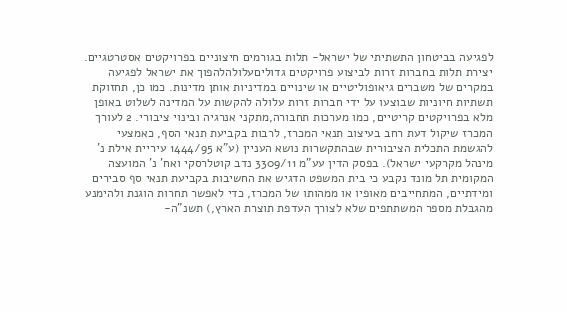לפגיעה בביטחון התשתיתי של ישראל- תלות בגורמים חיצוניים בפרויקטים אסטרטגיים. יצירת תלות בחברות זרות לביצוע פרויקטים גדוליםעלולהלהפוך את ישראל לפגיעה במקרים של משברים גיאופוליטיים או שינויים במדיניות אותן מדינות. כמו כן, תחזוקת תשתיות חיוניות שבוצעו על ידי חברות זרות עלולה להקשות על המדינה לשלוט באופן מלא בפרויקטים קריטיים, כמו מערכות תחבורה,מתקני אנרגיה ובינוי ציבורי. 2 לעורך המכרז שיקול דעת רחב בעיצוב תנאי המכרז, לרבות בקביעת תנאי הסף, כאמצעי להגשמת התכלית הציבורית שבהתקשרות נושא העניין (ע”א 1444/95 עיריית אילת נ’ מינהל מקרקעי ישראל). בפסק הדין עע"מ 3309/11 נדב קוטלרסקי ואח' נ' המועצה המקומית תל מונד נקבע כי בית המשפט הדגיש את החשיבות בקביעת תנאי סף סבירים ומידתיים, המתחייבים מאופיו או ממהותו של המכרז, כדי לאפשר תחרות הוגנת ולהימנע מהגבלת מספר המשתתפים שלא לצורך העדפת תוצרת הארץ,) תשנ"ה-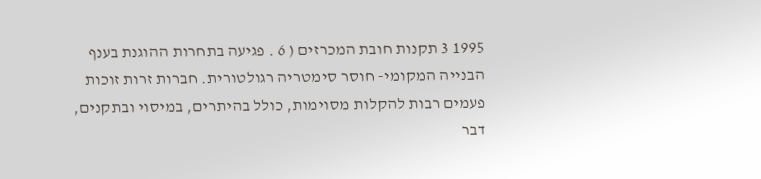1995 3 תקנות חובת המכרזים ( 6 . פגיעה בתחרות ההוגנת בענף הבנייה המקומי- חוסר סימטריה רגולטורית. חברות זרות זוכות פעמים רבות להקלות מסוימות, כולל בהיתרים, במיסוי ובתקנים, דבר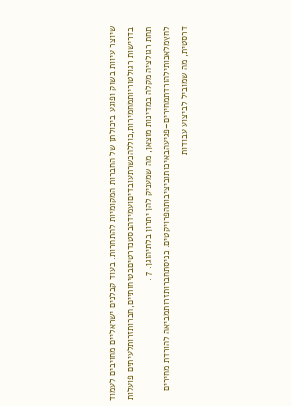שיוצר עיוות בשוק ופוגע ביכולתן של החברות המקומיות להתחרות. בעוד קבלנים ישראליים מחויבים לעמוד בדרישות רגולטוריותמחמירות,כוללהכשרתעובדיםועמידהבסטנדרטיםבטיחותיים,חברותזרותלעיתים פועלות תחת רגולציה מקלה במדינות מוצאן, מה שמעניק להן יתרון בלתיהוגן. 7 . לחץמלאכותילהורדתמחירים–פגיעהבאיכותוביציבותהפרויקטים. כניסתחברותזרותמביאה להורדת מחירים דרסטית, מה שמוביל לביצוע עבודות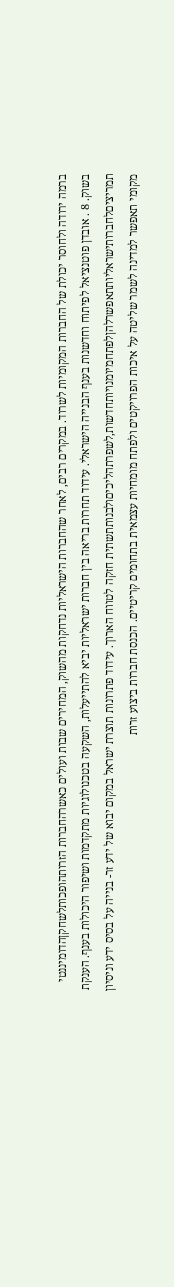ברמה ירודה ולחוסר יכולת של החברות המקומיות לשרוד. במקרים רבים, לאחר שהחברות הישראליות נדחקות מהשוק, המחירים שבות ועולים כאשרהחברות הזרותהופכותלשחקןהדומיננטי בשוק. 8 . אובדן פוטנציאל לפיתוח וחדשנות בענף הבנייה הישראלי. עידוד תחרות בריאה בין חברות ישראליות יביא להתייעלות, השקעה בטכנולוגיות מתקדמות ושיפור היכולות בענף. הענקת תמריציםלחברותישראליותתאפשרלהןלפתחמיומנויותחדשות,לשפרתהליכיםולבנותתשתית חזקה לטווח הארוך. עידוד פתרונות תוצרת ישראל במקום יבוא של ידע זר- בנייה על בסיס ידע וניסיון מקומי תאפשר למדינה לשמר שליטה על איכות הפרויקטים ולפתח מומחיות עצמאית בתחומים קריטיים. הכנסת חברות ביצוע זרות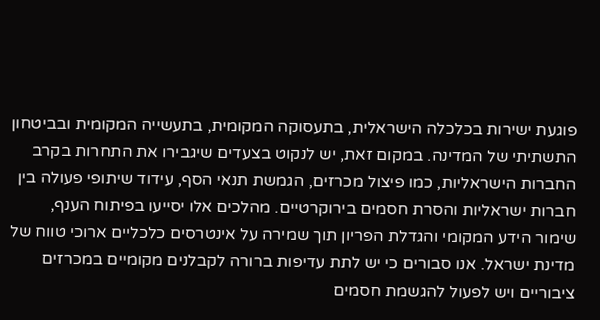פוגעת ישירות בכלכלה הישראלית, בתעסוקה המקומית, בתעשייה המקומית ובביטחון התשתיתי של המדינה. במקום זאת, יש לנקוט בצעדים שיגבירו את התחרות בקרב החברות הישראליות, כמו פיצול מכרזים, הגמשת תנאי הסף, עידוד שיתופי פעולה בין חברות ישראליות והסרת חסמים בירוקרטיים. מהלכים אלו יסייעו בפיתוח הענף, שימור הידע המקומי והגדלת הפריון תוך שמירה על אינטרסים כלכליים ארוכי טווח של מדינת ישראל. אנו סבורים כי יש לתת עדיפות ברורה לקבלנים מקומיים במכרזים ציבוריים ויש לפעול להגשמת חסמים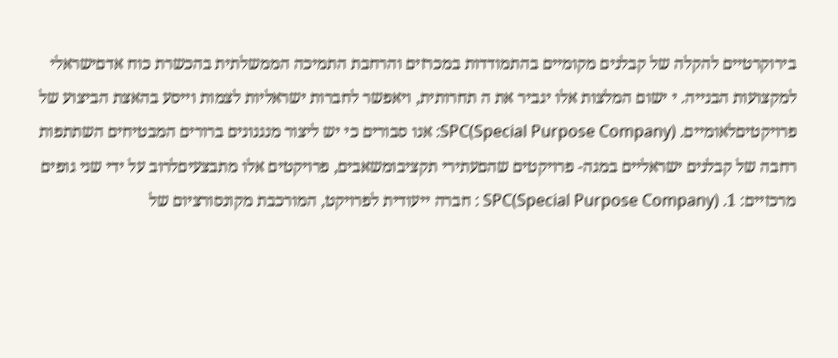בירוקרטיים להקלה של קבלנים מקומיים בהתמודדות במכרזים והרחבת התמיכה הממשלתית בהכשרת כוח אדםישראלי למקצועות הבנייה. י ישום המלצות אלו יגביר את ה תחרותית, ויאפשר לחברות ישראליות לצמות וייסע בהאצת הביצוע של פרויקטיםלאומיים. SPC(Special Purpose Company): אנו סבורים כי יש ליצור מנגנונים ברורים המבטיחים השתתפות רחבה של קבלנים ישראליים במגה- פרויקטים שהםעתירי תקציבומשאבים, פרויקטים אלו מתבצעיםלרוב על ידי שני גופים מרכזיים: 1. SPC(Special Purpose Company) : חברה ייעודית לפרויקט, המורכבת מקונסורציום של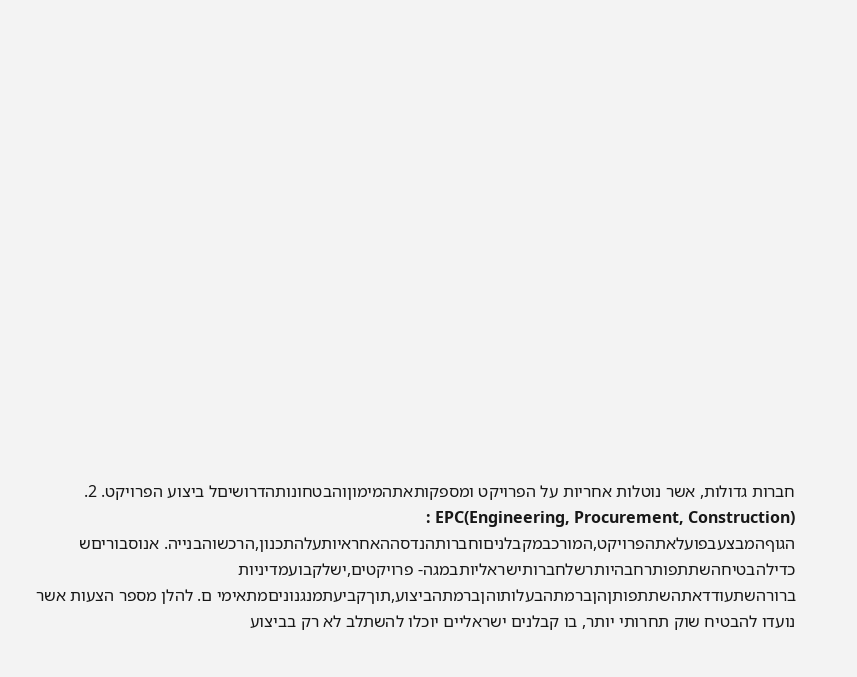חברות גדולות, אשר נוטלות אחריות על הפרויקט ומספקותאתהמימוןוהבטחונותהדרושיםל ביצוע הפרויקט. 2. EPC(Engineering, Procurement, Construction) : הגוףהמבצעבפועלאתהפרויקט,המורכבמקבלניםוחברותהנדסההאחראיותעלהתכנון,הרכשוהבנייה. אנוסבוריםש כדילהבטיחהשתתפותרחבהיותרשלחברותישראליותבמגה- פרויקטים,ישלקבועמדיניות ברורהשתעודדאתהשתתפותןהןברמתהבעלותוהןברמתהביצוע,תוךקביעתמנגנוניםמתאימי ם. להלן מספר הצעות אשר נועדו להבטיח שוק תחרותי יותר, בו קבלנים ישראליים יוכלו להשתלב לא רק בביצוע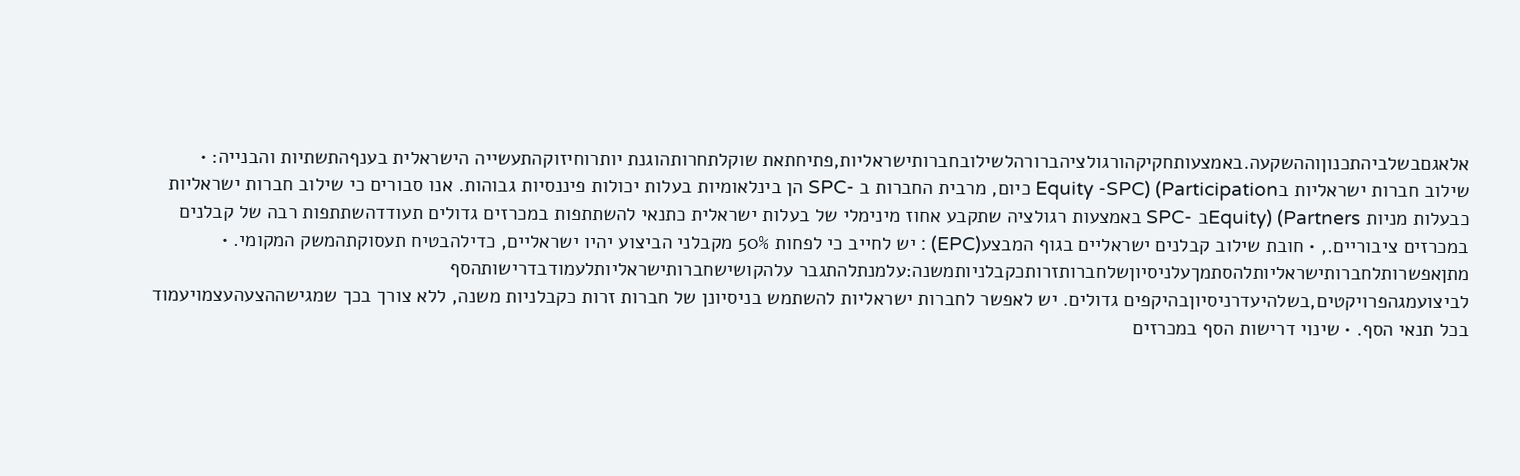אלאגםבשלביהתכנוןוההשקעה.באמצעותחקיקהורגולציהברורהלשילובחברותישראליות,פתיחתאת שוקלתחרותהוגנת יותרוחיזוקהתעשייה הישראלית בענףהתשתיות והבנייה: • שילוב חברות ישראליות בParticipation) (Equity -SPC כיום, מרבית החברות ב -SPC הן בינלאומיות בעלות יכולות פיננסיות גבוהות. אנו סבורים כי שילוב חברות ישראליות כבעלות מניות Partners) (Equityב -SPC באמצעות רגולציה שתקבע אחוז מינימלי של בעלות ישראלית כתנאי להשתתפות במכרזים גדולים תעודדהשתתפות רבה של קבלנים במכרזים ציבוריים., • חובת שילוב קבלנים ישראליים בגוף המבצע(EPC) : יש לחייב כי לפחות 50% מקבלני הביצוע יהיו ישראליים, כדילהבטיח תעסוקתהמשק המקומי. • מתןאפשרותלחברותישראליותלהסתמךעלניסיוןשלחברותזרותכקבלניותמשנה:עלמנתלהתגבר עלהקושישחברותישראליותלעמודבדרישותהסף לביצועמגהפרויקטים,בשלהיעדרניסיוןבהיקפים גדולים. יש לאפשר לחברות ישראליות להשתמש בניסיונן של חברות זרות כקבלניות משנה, ללא צורך בכך שמגישההצעהעצמויעמוד בכל תנאי הסף. • שינוי דרישות הסף במכרזים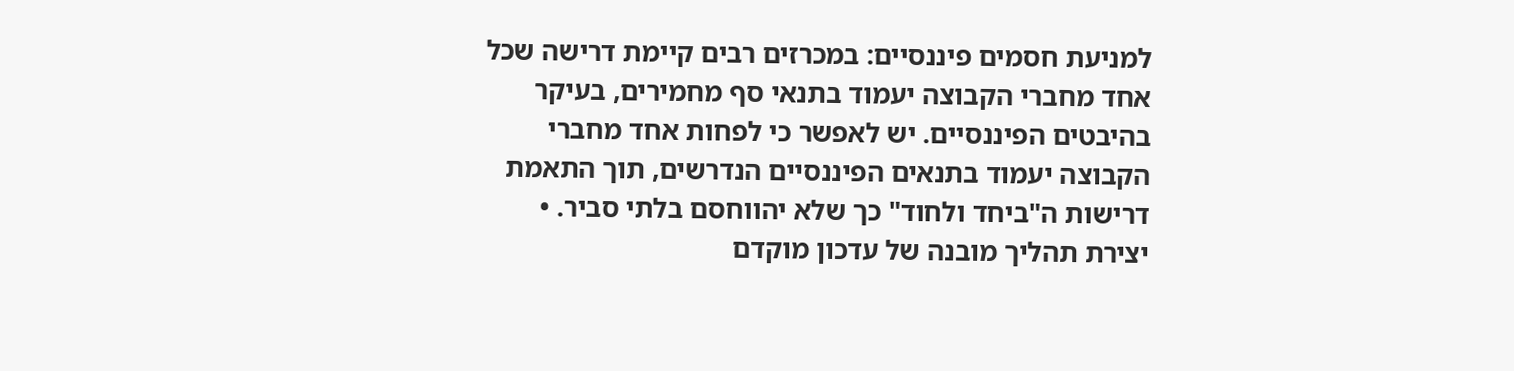למניעת חסמים פיננסיים: במכרזים רבים קיימת דרישה שכל אחד מחברי הקבוצה יעמוד בתנאי סף מחמירים, בעיקר בהיבטים הפיננסיים. יש לאפשר כי לפחות אחד מחברי הקבוצה יעמוד בתנאים הפיננסיים הנדרשים, תוך התאמת דרישות ה"ביחד ולחוד" כך שלא יהווחסם בלתי סביר. • יצירת תהליך מובנה של עדכון מוקדם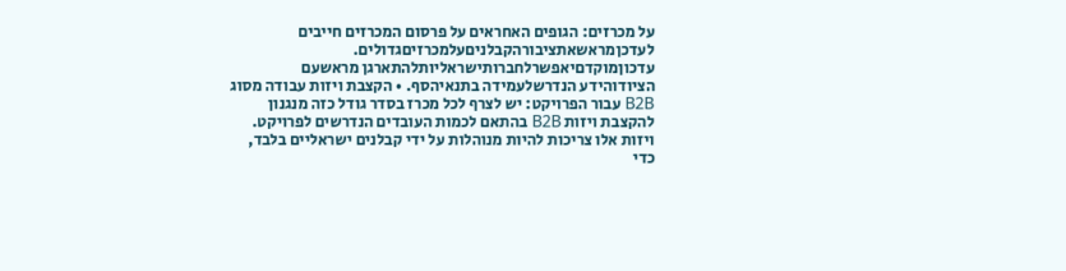על מכרזים: הגופים האחראים על פרסום המכרזים חייבים לעדכןמראשאתציבורהקבלניםעלמכרזיםגדולים. עדכוןמוקדםיאפשרלחברותישראליותלהתארגן מראשעם הציודוהידע הנדרשלעמידה בתנאיהסף. • הקצבת ויזות עבודה מסוג B2B עבור הפרויקט: יש לצרף לכל מכרז בסדר גודל כזה מנגנון להקצבת ויזות B2B בהתאם לכמות העובדים הנדרשים לפרויקט. ויזות אלו צריכות להיות מנוהלות על ידי קבלנים ישראליים בלבד, כדי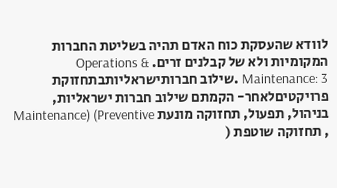לוודא שהעסקת כוח האדם תהיה בשליטת החברות המקומיות ולא של קבלנים זרים. Operations & Maintenance: 3 .שילוב חברותישראליותבתחזוקת פרויקטיםלאחר- הקמתם שילוב חברות ישראליות, בניהול, תפעול, תחזוקה מונעת Maintenance) (Preventive , תחזוקה שוטפת (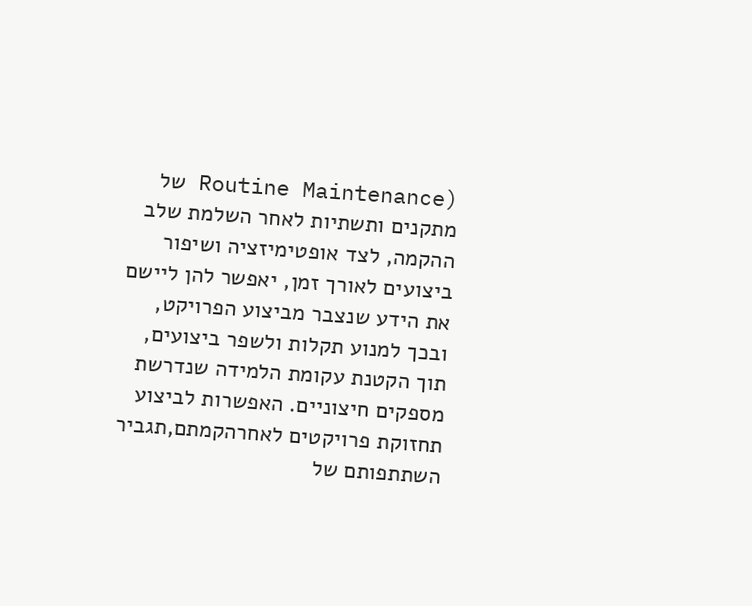(Routine Maintenance של מתקנים ותשתיות לאחר השלמת שלב ההקמה, לצד אופטימיזציה ושיפור ביצועים לאורך זמן, יאפשר להן ליישם את הידע שנצבר מביצוע הפרויקט, ובכך למנוע תקלות ולשפר ביצועים, תוך הקטנת עקומת הלמידה שנדרשת מספקים חיצוניים. האפשרות לביצוע תחזוקת פרויקטים לאחרהקמתם,תגביר השתתפותם של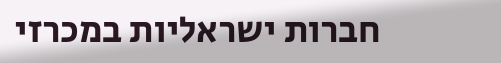חברות ישראליות במכרזי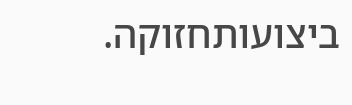ביצועותחזוקה.